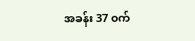အခန်း 37 ၀က်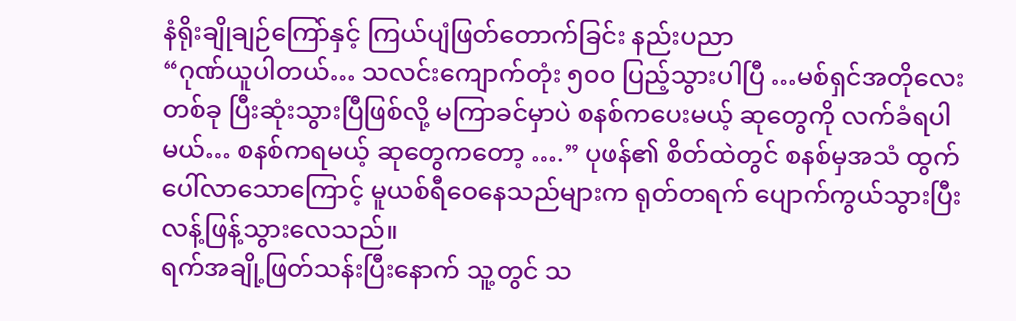နံရိုးချိုချဉ်ကြော်နှင့် ကြယ်ပျံဖြတ်တောက်ခြင်း နည်းပညာ
“ဂုဏ်ယူပါတယ်… သလင်းကျောက်တုံး ၅၀၀ ပြည့်သွားပါပြီ …မစ်ရှင်အတိုလေးတစ်ခု ပြီးဆုံးသွားပြီဖြစ်လို့ မကြာခင်မှာပဲ စနစ်ကပေးမယ့် ဆုတွေကို လက်ခံရပါမယ်… စနစ်ကရမယ့် ဆုတွေကတော့ ….” ပုဖန်၏ စိတ်ထဲတွင် စနစ်မှအသံ ထွက်ပေါ်လာသောကြောင့် မူယစ်ရီဝေနေသည်များက ရုတ်တရက် ပျောက်ကွယ်သွားပြီး လန့်ဖြန့်သွားလေသည်။
ရက်အချို့ဖြတ်သန်းပြီးနောက် သူ့တွင် သ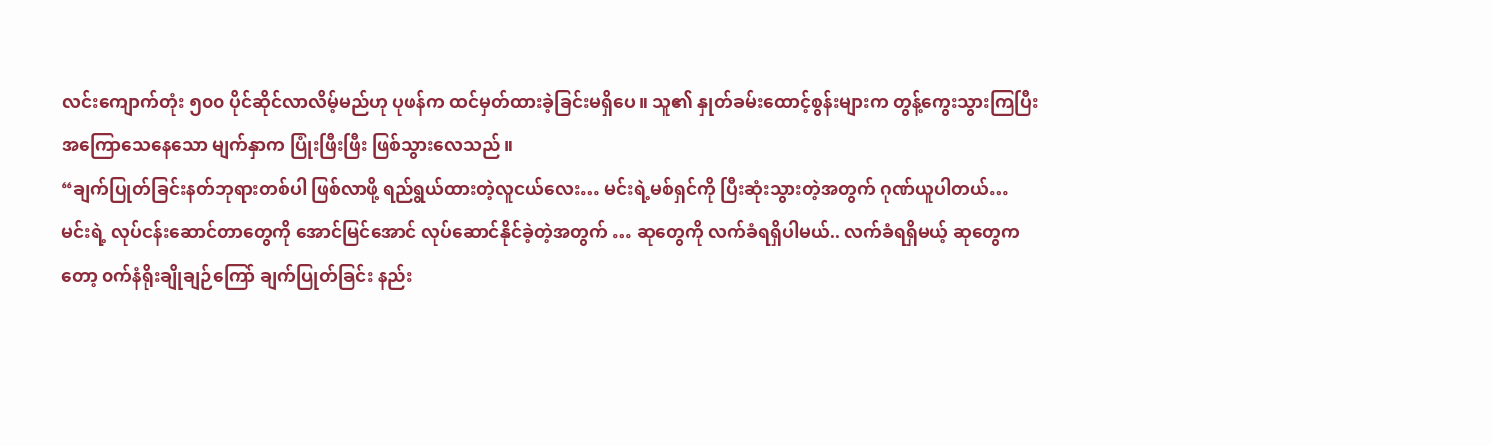လင်းကျောက်တုံး ၅၀၀ ပိုင်ဆိုင်လာလိမ့်မည်ဟု ပုဖန်က ထင်မှတ်ထားခဲ့ခြင်းမရှိပေ။ သူ၏ နှုတ်ခမ်းထောင့်စွန်းများက တွန့်ကွေးသွားကြပြီး အကြောသေနေသော မျက်နှာက ပြုံးဖြီးဖြီး ဖြစ်သွားလေသည်။
“ချက်ပြုတ်ခြင်းနတ်ဘုရားတစ်ပါ ဖြစ်လာဖို့ ရည်ရွယ်ထားတဲ့လူငယ်လေး… မင်းရဲ့မစ်ရှင်ကို ပြီးဆုံးသွားတဲ့အတွက် ဂုဏ်ယူပါတယ်… မင်းရဲ့ လုပ်ငန်းဆောင်တာတွေကို အောင်မြင်အောင် လုပ်ဆောင်နိုင်ခဲ့တဲ့အတွက် … ဆုတွေကို လက်ခံရရှိပါမယ်.. လက်ခံရရှိမယ့် ဆုတွေကတော့ ၀က်နံရိုးချိုချဉ်ကြော် ချက်ပြုတ်ခြင်း နည်း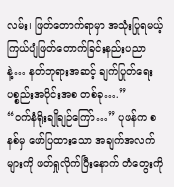လမ်း၊ ဖြတ်တောက်ရာမှာ အသုံးပြုရမယ့် ကြယ်ပျံဖြတ်တောက်ခြင်းနည်းပညာနဲ့… နတ်ဘုရားအဆင့် ချက်ပြုတ်ရေးပစ္စည်းအပိုင်းအစ တစ်ခု….”
“၀က်နံရိုးချိုချဉ်ကြော်…” ပုဖန်က စနစ်မှ ဖော်ပြထားသော အချက်အလက်များကို ဖတ်ရှုလိုက်ပြီးနောက် တံတွေးကို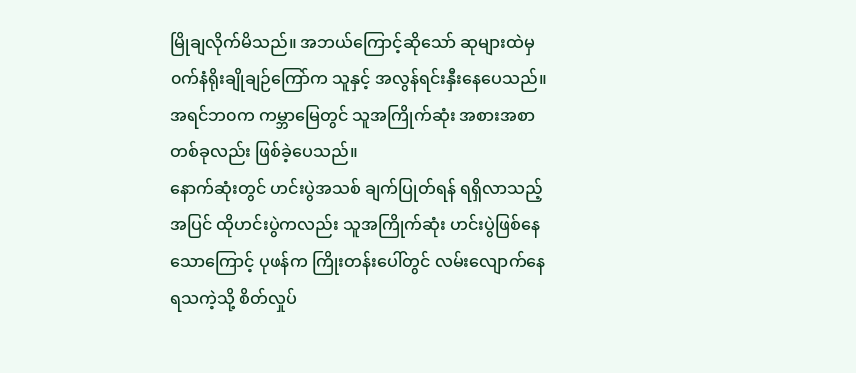မြိုချလိုက်မိသည်။ အဘယ်ကြောင့်ဆိုသော် ဆုများထဲမှ ၀က်နံရိုးချိုချဉ်ကြော်က သူနှင့် အလွန်ရင်းနှီးနေပေသည်။ အရင်ဘ၀က ကမ္ဘာမြေတွင် သူအကြိုက်ဆုံး အစားအစာတစ်ခုလည်း ဖြစ်ခဲ့ပေသည်။
နောက်ဆုံးတွင် ဟင်းပွဲအသစ် ချက်ပြုတ်ရန် ရရှိလာသည့်အပြင် ထိုဟင်းပွဲကလည်း သူအကြိုက်ဆုံး ဟင်းပွဲဖြစ်နေသောကြောင့် ပုဖန်က ကြိုးတန်းပေါ်တွင် လမ်းလျောက်နေရသကဲ့သို့ စိတ်လှုပ်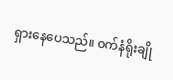ရှားနေပေသည်။ ၀က်နံရိုးချို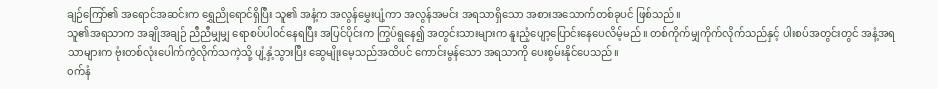ချဉ်ကြော်၏ အရောင်အဆင်းက ရွှေညိုရောင်ရှိပြီး သူ၏ အနံ့က အလွန်မွှေးပျံ့ကာ အလွန်အမင်း အရသာရှိသော အစားအသောက်တစ်ခုပင် ဖြစ်သည်။
သူ၏အရသာက အချိုအချဉ် ညီညီမျှမျှ ရောစပ်ပါ၀င်နေရပြီး အပြင်ပိုင်းက ကြွပ်ရွနေ၍ အတွင်းသားများက နူးညံ့ပျော့ပြောင်းနေပေလိမ့်မည်။ တစ်ကိုက်မျှကိုက်လိုက်သည်နှင့် ပါးစပ်အတွင်းတွင် အနံ့အရသာများက ဗုံးတစ်လုံးပေါက်ကွဲလိုက်သကဲ့သို့ ပျံ့နှံ့သွားပြီး ဆွေမျိုးမေ့သည်အထိပင် ကောင်းမွန်သော အရသာကို ပေးစွမ်းနိုင်ပေသည်။
၀က်နံ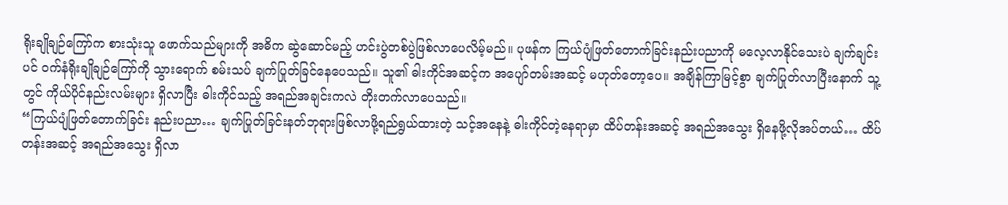ရိုးချိုချဉ်ကြော်က စားသုံးသူ ဖောက်သည်များကို အဓိက ဆွဲဆောင်မည့် ဟင်းပွဲတစ်ပွဲဖြစ်လာပေလိမ့်မည်။ ပုဖန်က ကြယ်ပျံဖြတ်တောက်ခြင်းနည်းပညာကို မလေ့လာနိုင်သေးပဲ ချက်ချင်းပင် ၀က်နံရိုးချိုချဉ်ကြော်ကို သွားရောက် စမ်းသပ် ချက်ပြုတ်ခြင်နေပေသည်။ သူ၏ ဓါးကိုင်အဆင့်က အပျော်တမ်းအဆင့် မဟုတ်တော့ပေ။ အချိန်ကြာမြင့်စွာ ချက်ပြုတ်လာပြီးနောက် သူ့တွင် ကိုယ်ပိုင်နည်းလမ်းများ ရှိလာပြီး ဓါးကိုင်သည့် အရည်အချင်းကလဲ တိုးတက်လာပေသည်။
“ကြယ်ပျံဖြတ်တောက်ခြင်း နည်းပညာ… ချက်ပြုတ်ခြင်းနတ်ဘုရားဖြစ်လာဖို့ရည်ရွယ်ထားတဲ့ သင့်အနေနဲ့ ဓါးကိုင်တဲ့နေရာမှာ ထိပ်တန်းအဆင့် အရည်အသွေး ရှိနေဖို့လိုအပ်တယ်… ထိပ်တန်းအဆင့် အရည်အသွေး ရှိလာ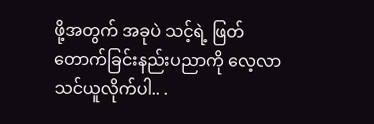ဖို့အတွက် အခုပဲ သင့်ရဲ့ ဖြတ်တောက်ခြင်းနည်းပညာကို လေ့လာသင်ယူလိုက်ပါ.. .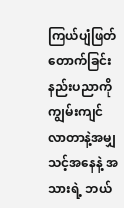ကြယ်ပျံဖြတ်တောက်ခြင်း နည်းပညာကို ကျွမ်းကျင်လာတာနဲ့အမျှ သင့်အနေနဲ့ အသားရဲ့ ဘယ်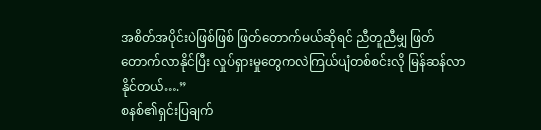အစိတ်အပိုင်းပဲဖြစ်ဖြစ် ဖြတ်တောက်မယ်ဆိုရင် ညီတူညီမျှ ဖြတ်တောက်လာနိုင်ပြီး လှုပ်ရှားမှုတွေကလဲကြယ်ပျံတစ်စင်းလို မြန်ဆန်လာနိုင်တယ်….”
စနစ်၏ရှင်းပြချက်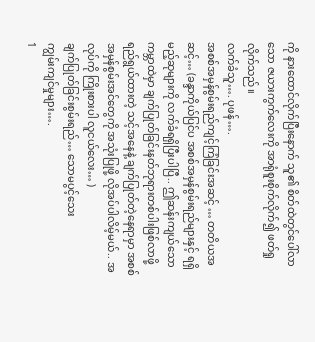ကို နားထောင်လိုက်ပြီးနောက် သူ၏ စိတ်ထဲတွင်ပေါ်လာသော ဇယားကွက်လေးကို အာရုံစူးစိုက်လိုက်၍ ဖတ်ရှုလိုက်သည်။
လက်ခံသူ…. ပုဖန်….
အစစ်အမှန်စွမ်းရည်ကျင့်ကြံခြင်းအဆင့် … တတိယအဆင့်… (ခန္ဒာကိုယ်ပြင်ပ အစစ်အမှန်စွမ်းရည်များနှင့် ရရှိမည့်ဆုများကို လက်ခံရရှိပြီးပါပြီ.. ဤဆန်းကျယ်သော ကမ္ဘာထဲမှာ ချက်ပြုတ်ခြင်းနတ်ဘုရားတစ်ပါးဖြစ်လာဖို့ ရည်ရွယ်ထားတဲ့ သင့်အနေနဲ့ ချက်ပြုတ်တဲ့နေရာမှာ အစစ်အမှန်စွမ်းအင်တွေကို အသုံးပြုဖို့ လိုအပ်ပါလိမ့်မယ်.. အလုပ်ကို ကြိုးစားပါ လူငယ်လေး… )
ချက်ပြုတ်ခြင်းစွမ်းရည်… သောမပွင့်သေး
ကျွမ်းကျင်မှုများ….
1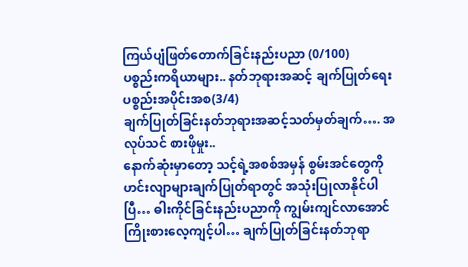ကြယ်ပျံဖြတ်တောက်ခြင်းနည်းပညာ (0/100)
ပစ္စည်းကရိယာများ.. နတ်ဘုရားအဆင့် ချက်ပြုတ်ရေး ပစ္စည်းအပိုင်းအစ(3/4)
ချက်ပြုတ်ခြင်းနတ်ဘုရားအဆင့်သတ်မှတ်ချက်…. အလုပ်သင် စားဖိုမှုး..
နောက်ဆုံးမှာတော့ သင့်ရဲ့အစစ်အမှန် စွမ်းအင်တွေကို ဟင်းလျာများချက်ပြုတ်ရာတွင် အသုံးပြုလာနိုင်ပါပြီ… ဓါးကိုင်ခြင်းနည်းပညာကို ကျွမ်းကျင်လာအောင် ကြိုးစားလေ့ကျင့်ပါ… ချက်ပြုတ်ခြင်းနတ်ဘုရာ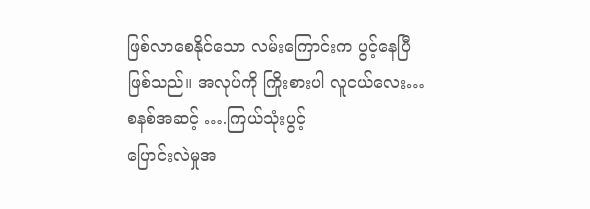ဖြစ်လာစေနိုင်သော လမ်းကြောင်းက ပွင့်နေပြီဖြစ်သည်။ အလုပ်ကို ကြိုးစားပါ လူငယ်လေး…
စနစ်အဆင့် ….ကြယ်သုံးပွင့်
ပြောင်းလဲမှုအ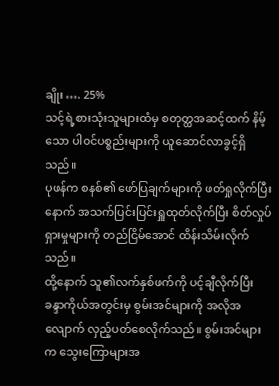ချိုး …. 25%
သင့်ရဲ့စားသုံးသူများထံမှ စတုတ္ထအဆင့်ထက် နိမ့်သော ပါ၀င်ပစ္စည်းများကို ယူဆောင်လာခွင့်ရှိသည်။
ပုဖန်က စနစ်၏ ဖော်ပြချက်များကို ဖတ်ရှုလိုက်ပြီးနောက် အသက်ပြင်းပြင်းရှူထုတ်လိုက်ပြီး စိတ်လှုပ်ရှားမှုများကို တည်ငြိမ်အောင် ထိန်းသိမ်းလိုက်သည်။
ထို့နောက် သူ၏လက်နှစ်ဖက်ကို ပင့်ချီလိုက်ပြီး ခန္ဒာကိုယ်အတွင်းမှ စွမ်းအင်များကို အလိုအလျောက် လှည့်ပတ်စေလိုက်သည်။ စွမ်းအင်များက သွေးကြောများအ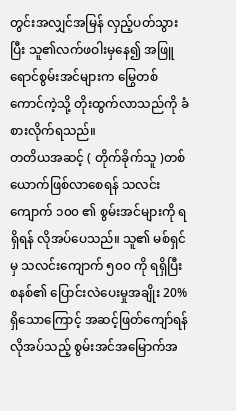တွင်းအလျှင်အမြန် လှည့်ပတ်သွားပြီး သူ၏လက်ဖဝါးမှနေ၍ အဖြူရောင်စွမ်းအင်များက မြွေတစ်ကောင်ကဲ့သို့ တိုးထွက်လာသည်ကို ခံစားလိုက်ရသည်။
တတိယအဆင့် ( တိုက်ခိုက်သူ )တစ်ယောက်ဖြစ်လာစေရန် သလင်းကျောက် ၁၀၀ ၏ စွမ်းအင်များကို ရရှိရန် လိုအပ်ပေသည်။ သူ၏ မစ်ရှင်မှ သလင်းကျောက် ၅၀၀ ကို ရရှိပြီး စနစ်၏ ပြောင်းလဲပေးမှုအချိုး 20% ရှိသောကြောင့် အဆင့်ဖြတ်ကျော်ရန် လိုအပ်သည့် စွမ်းအင်အမြောက်အ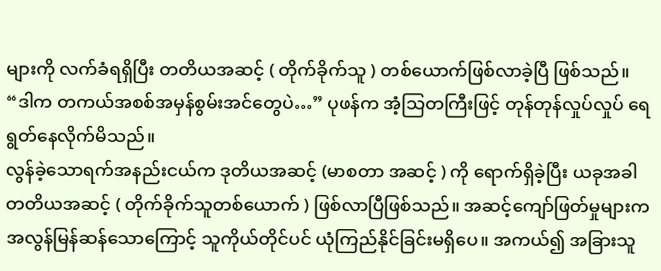များကို လက်ခံရရှိပြီး တတိယအဆင့် ( တိုက်ခိုက်သူ ) တစ်ယောက်ဖြစ်လာခဲ့ပြီ ဖြစ်သည်။
“ဒါက တကယ်အစစ်အမှန်စွမ်းအင်တွေပဲ…” ပုဖန်က အံ့သြတကြီးဖြင့် တုန်တုန်လှုပ်လှုပ် ရေရွတ်နေလိုက်မိသည်။
လွန်ခဲ့သောရက်အနည်းငယ်က ဒုတိယအဆင့် (မာစတာ အဆင့် ) ကို ရောက်ရှိခဲ့ပြီး ယခုအခါ တတိယအဆင့် ( တိုက်ခိုက်သူတစ်ယောက် ) ဖြစ်လာပြီဖြစ်သည်။ အဆင့်ကျော်ဖြတ်မှုများက အလွန်မြန်ဆန်သောကြောင့် သူကိုယ်တိုင်ပင် ယုံကြည်နိုင်ခြင်းမရှိပေ။ အကယ်၍ အခြားသူ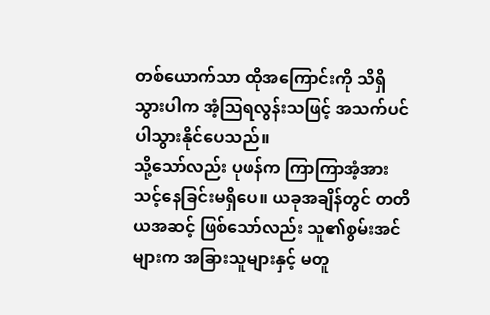တစ်ယောက်သာ ထိုအကြောင်းကို သိရှိသွားပါက အံ့သြရလွန်းသဖြင့် အသက်ပင် ပါသွားနိုင်ပေသည်။
သို့သော်လည်း ပုဖန်က ကြာကြာအံ့အားသင့်နေခြင်းမရှိပေ။ ယခုအချိန်တွင် တတိယအဆင့် ဖြစ်သော်လည်း သူ၏စွမ်းအင်များက အခြားသူများနှင့် မတူ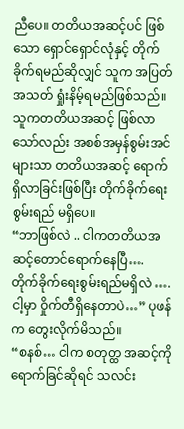ညီပေ။ တတိယအဆင့်ပင် ဖြစ်သော ရှောင်ရှောင်လုံနှင့် တိုက်ခိုက်ရမည်ဆိုလျှင် သူက အပြတ်အသတ် ရှုံးနိမ့်ရမည်ဖြစ်သည်။ သူကတတိယအဆင့် ဖြစ်လာသော်လည်း အစစ်အမှန်စွမ်းအင်များသာ တတိယအဆင့် ရောက်ရှိလာခြင်းဖြစ်ပြီး တိုက်ခိုက်ရေးစွမ်းရည် မရှိပေ။
“ဘာဖြစ်လဲ .. ငါကတတိယအဆင့်တောင်ရောက်နေပြီ…. တိုက်ခိုက်ရေးစွမ်းရည်မရှိလဲ …. ငါ့မှာ ဝှိုက်တီရှိနေတာပဲ…” ပုဖန်က တွေးလိုက်မိသည်။
“စနစ်… ငါက စတုတ္ထ အဆင့်ကိုရောက်ခြင်ဆိုရင် သလင်း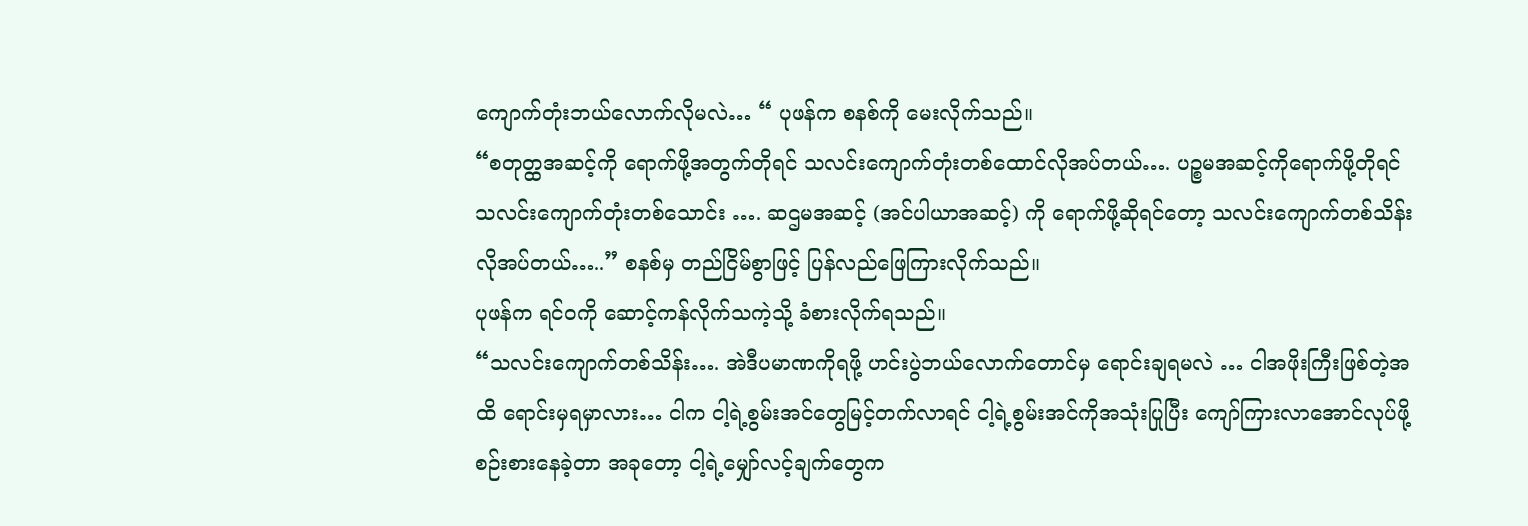ကျောက်တုံးဘယ်လောက်လိုမလဲ… “ ပုဖန်က စနစ်ကို မေးလိုက်သည်။
“စတုတ္ထအဆင့်ကို ရောက်ဖို့အတွက်တိုရင် သလင်းကျောက်တုံးတစ်ထောင်လိုအပ်တယ်…. ပဉ္စမအဆင့်ကိုရောက်ဖို့တိုရင် သလင်းကျောက်တုံးတစ်သောင်း …. ဆဌမအဆင့် (အင်ပါယာအဆင့်) ကို ရောက်ဖို့ဆိုရင်တော့ သလင်းကျောက်တစ်သိန်းလိုအပ်တယ်…..” စနစ်မှ တည်ငြိမ်စွာဖြင့် ပြန်လည်ဖြေကြားလိုက်သည်။
ပုဖန်က ရင်၀ကို ဆောင့်ကန်လိုက်သကဲ့သို့ ခံစားလိုက်ရသည်။
“သလင်းကျောက်တစ်သိန်း…. အဲဒီပမာဏကိုရဖို့ ဟင်းပွဲဘယ်လောက်တောင်မှ ရောင်းချရမလဲ … ငါအဖိုးကြီးဖြစ်တဲ့အထိ ရောင်းမှရမှာလား… ငါက ငါ့ရဲ့စွမ်းအင်တွေမြင့်တက်လာရင် ငါ့ရဲ့စွမ်းအင်ကိုအသုံးပြုပြီး ကျော်ကြားလာအောင်လုပ်ဖို့ စဉ်းစားနေခဲ့တာ အခုတော့ ငါ့ရဲ့မျှော်လင့်ချက်တွေက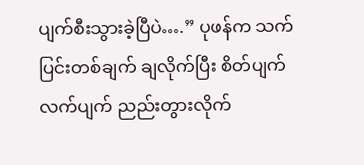ပျက်စီးသွားခဲ့ပြီပဲ….” ပုဖန်က သက်ပြင်းတစ်ချက် ချလိုက်ပြီး စိတ်ပျက်လက်ပျက် ညည်းတွားလိုက်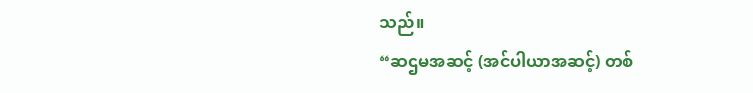သည်။
“ဆဌမအဆင့် (အင်ပါယာအဆင့်) တစ်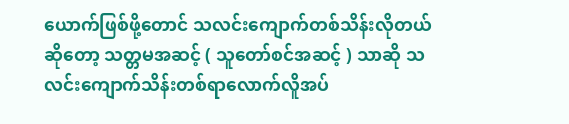ယောက်ဖြစ်ဖို့တောင် သလင်းကျောက်တစ်သိန်းလိုတယ်ဆိုတော့ သတ္တမအဆင့် ( သူတော်စင်အဆင့် ) သာဆို သလင်းကျောက်သိန်းတစ်ရာလောက်လိူအပ်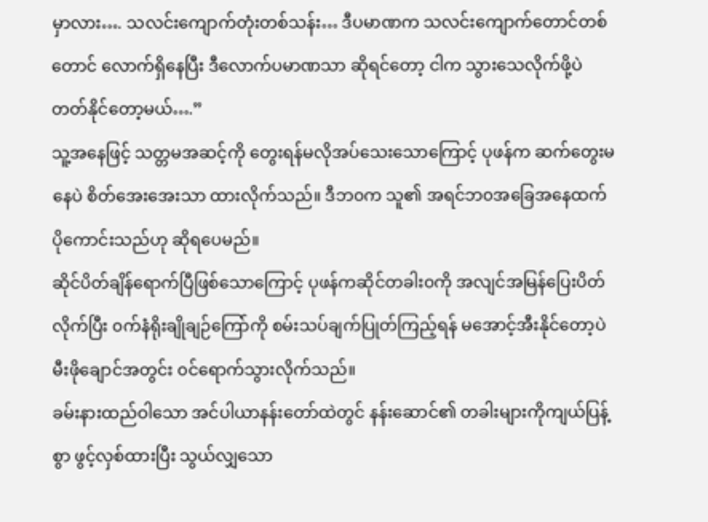မှာလား…. သလင်းကျောက်တုံးတစ်သန်း… ဒီပမာဏက သလင်းကျောက်တောင်တစ်တောင် လောက်ရှိနေပြီး ဒီလောက်ပမာဏသာ ဆိုရင်တော့ ငါက သွားသေလိုက်ဖို့ပဲ တတ်နိုင်တော့မယ်….”
သူ့အနေဖြင့် သတ္တမအဆင့်ကို တွေးရန်မလိုအပ်သေးသောကြောင့် ပုဖန်က ဆက်တွေးမနေပဲ စိတ်အေးအေးသာ ထားလိုက်သည်။ ဒီဘ၀က သူ၏ အရင်ဘ၀အခြေအနေထက် ပိုကောင်းသည်ဟု ဆိုရပေမည်။
ဆိုင်ပိတ်ချိန်ရောက်ပြီဖြစ်သောကြောင့် ပုဖန်ကဆိုင်တခါး၀ကို အလျင်အမြန်ပြေးပိတ်လိုက်ပြီး ၀က်နံရိုးချိုချဉ်ကြော်ကို စမ်းသပ်ချက်ပြုတ်ကြည့်ရန် မအောင့်အီးနိုင်တော့ပဲ မီးဖိုချောင်အတွင်း ၀င်ရောက်သွားလိုက်သည်။
ခမ်းနားထည်ဝါသော အင်ပါယာနန်းတော်ထဲတွင် နန်းဆောင်၏ တခါးများကိုကျယ်ပြန့်စွာ ဖွင့်လှစ်ထားပြီး သွယ်လျှသော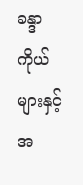ခန္ဒာကိုယ်များနှင့် အ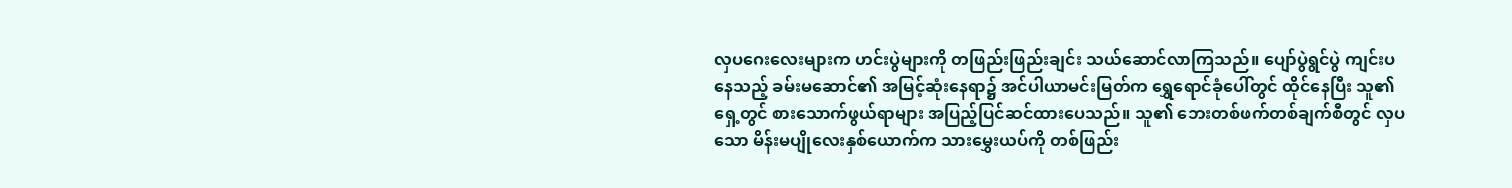လှပဂေးလေးများက ဟင်းပွဲများကို တဖြည်းဖြည်းချင်း သယ်ဆောင်လာကြသည်။ ပျော်ပွဲရွင်ပွဲ ကျင်းပနေသည့် ခမ်းမဆောင်၏ အမြင့်ဆုံးနေရာ၌ အင်ပါယာမင်းမြတ်က ရွှေရောင်ခုံပေါ်တွင် ထိုင်နေပြီး သူ၏ ရှေ့တွင် စားသောက်ဖွယ်ရာများ အပြည့်ပြင်ဆင်ထားပေသည်။ သူ၏ ဘေးတစ်ဖက်တစ်ချက်စီတွင် လှပသော မိန်းမပျိုလေးနှစ်ယောက်က သားမွှေးယပ်ကို တစ်ဖြည်း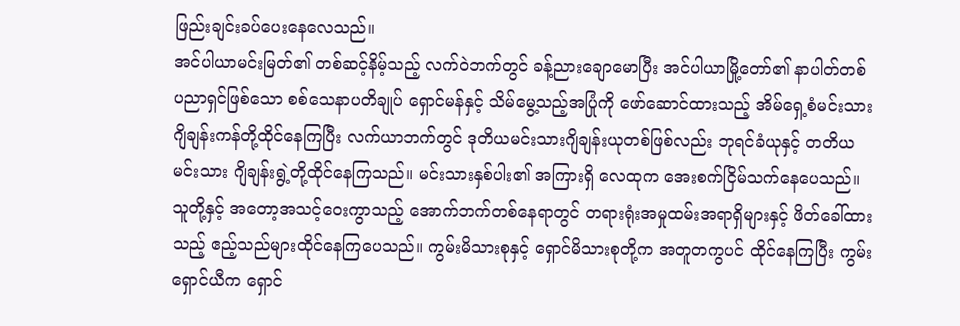ဖြည်းချင်းခပ်ပေးနေလေသည်။
အင်ပါယာမင်းမြတ်၏ တစ်ဆင့်နိမ့်သည့် လက်ဝဲဘက်တွင် ခန့်ညားချောမောပြီး အင်ပါယာမြို့တော်၏ နာပါတ်တစ် ပညာရှင်ဖြစ်သော စစ်သေနာပတိချုပ် ရှောင်မန်နှင့် သိမ်မွေ့သည့်အပြုံကို ဖော်ဆောင်ထားသည့် အိမ်ရှေ့စံမင်းသား ဂျိချန်းကန်တို့ထိုင်နေကြပြီး လက်ယာဘက်တွင် ဒုတိယမင်းသားဂျိချန်းယုတစ်ဖြစ်လည်း ဘုရင်ခံယုနှင့် တတိယမင်းသား ဂျိချန်းရွဲ့တို့ထိုင်နေကြသည်။ မင်းသားနှစ်ပါး၏ အကြားရှိ လေထုက အေးစက်ငြိမ်သက်နေပေသည်။
သူတို့နှင့် အတော့အသင့်ဝေးကွာသည့် အောက်ဘက်တစ်နေရာတွင် တရားရုံးအမှုထမ်းအရာရှိများနှင့် ဖိတ်ခေါ်ထားသည့် ဧည့်သည်များထိုင်နေကြပေသည်။ ကွမ်းမိသားစုနှင့် ရှောင်မိသားစုတို့က အတူတကွပင် ထိုင်နေကြပြီး ကွမ်းရှောင်ယီက ရှောင်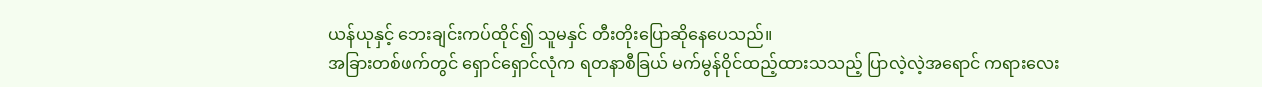ယန်ယုနှင့် ဘေးချင်းကပ်ထိုင်၍ သူမနှင် တီးတိုးပြောဆိုနေပေသည်။
အခြားတစ်ဖက်တွင် ရှောင်ရှောင်လုံက ရတနာစီခြယ် မက်မွန်ဝိုင်ထည့်ထားသသည့် ပြာလဲ့လဲ့အရောင် ကရားလေး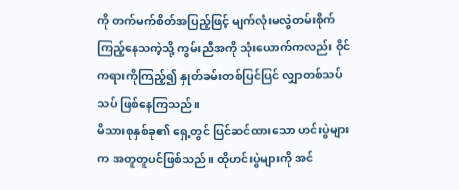ကို တက်မက်စိတ်အပြည့်ဖြင့် မျက်လုံးမလွဲတမ်းစိုက်ကြည့်နေသကဲ့သို့ ကွမ်းညီအကို သုံးယောက်ကလည်း ဝိုင်ကရားကိုကြည့်၍ နှုတ်ခမ်းတစ်ပြင်ပြင် လျှာတစ်သပ်သပ် ဖြစ်နေကြသည်။
မိသားစုနှစ်ခု၏ ရှေ့တွင် ပြင်ဆင်ထားသော ဟင်းပွဲများက အတူတူပင်ဖြစ်သည်။ ထိုဟင်းပွဲများကို အင်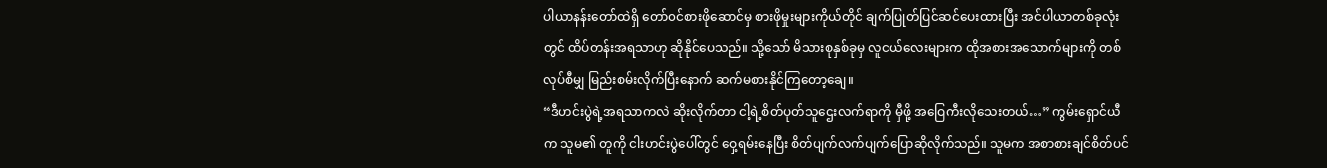ပါယာနန်းတော်ထဲရှိ တော်၀င်စားဖိုဆောင်မှ စားဖိုမှုးများကိုယ်တိုင် ချက်ပြုတ်ပြင်ဆင်ပေးထားပြီး အင်ပါယာတစ်ခုလုံးတွင် ထိပ်တန်းအရသာဟု ဆိုနိုင်ပေသည်။ သို့သော် မိသားစုနှစ်ခုမှ လူငယ်လေးများက ထိုအစားအသောက်များကို တစ်လုပ်စီမျှ မြည်းစမ်းလိုက်ပြီးနောက် ဆက်မစားနိုင်ကြတော့ချေ။
“ဒီဟင်းပွဲရဲ့အရသာကလဲ ဆိုးလိုက်တာ ငါ့ရဲ့စိတ်ပုတ်သူဌေးလက်ရာကို မှီဖို့ အဝြေကီးလိုသေးတယ်…” ကွမ်းရှောင်ယီက သူမ၏ တူကို ငါးဟင်းပွဲပေါ်တွင် ဝှေ့ရမ်းနေပြီး စိတ်ပျက်လက်ပျက်ပြောဆိုလိုက်သည်။ သူမက အစာစားချင်စိတ်ပင်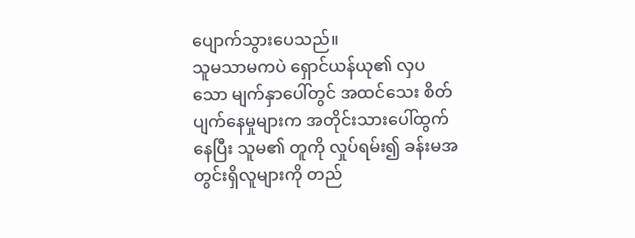ပျောက်သွားပေသည်။
သူမသာမကပဲ ရှောင်ယန်ယု၏ လှပသော မျက်နှာပေါ်တွင် အထင်သေး စိတ်ပျက်နေမှုများက အတိုင်းသားပေါ်ထွက်နေပြီး သူမ၏ တူကို လှုပ်ရမ်း၍ ခန်းမအတွင်းရှိလူများကို တည်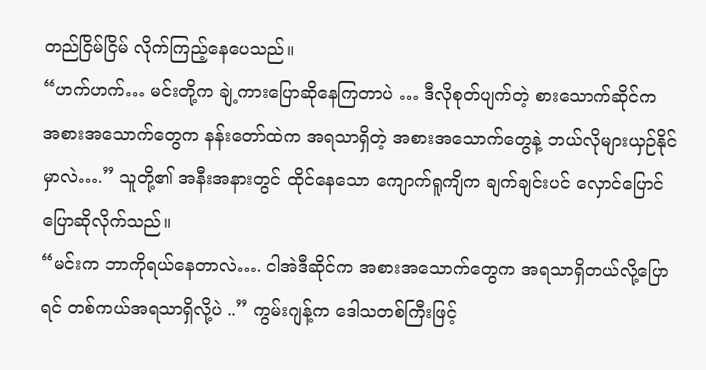တည်ငြိမ်ငြိမ် လိုက်ကြည့်နေပေသည်။
“ဟက်ဟက်… မင်းတို့က ချဲ့ကားပြောဆိုနေကြတာပဲ … ဒီလိုစုတ်ပျက်တဲ့ စားသောက်ဆိုင်က အစားအသောက်တွေက နန်းတော်ထဲက အရသာရှိတဲ့ အစားအသောက်တွေနဲ့ ဘယ်လိုများယှဉ်နိုင်မှာလဲ….” သူတို့၏ အနီးအနားတွင် ထိုင်နေသော ကျောက်ရူကျိက ချက်ချင်းပင် လှောင်ပြောင်ပြောဆိုလိုက်သည်။
“မင်းက ဘာကိုရယ်နေတာလဲ…. ငါအဲဒီဆိုင်က အစားအသောက်တွေက အရသာရှိတယ်လို့ပြောရင် တစ်ကယ်အရသာရှိလို့ပဲ ..” ကွမ်းဂျန့်က ဒေါသတစ်ကြီးဖြင့်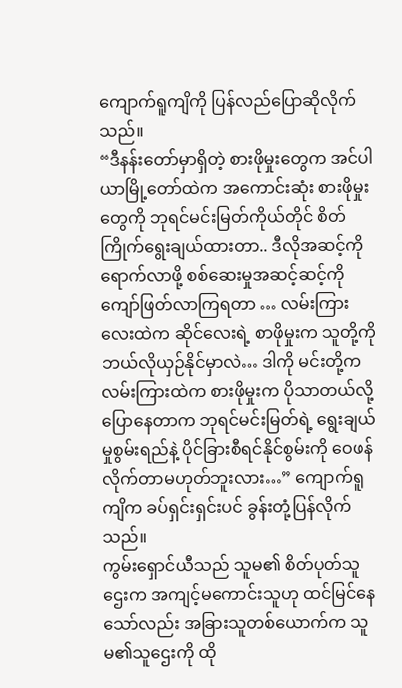ကျောက်ရူကျိကို ပြန်လည်ပြောဆိုလိုက်သည်။
“ဒီနန်းတော်မှာရှိတဲ့ စားဖိုမှုးတွေက အင်ပါယာမြို့တော်ထဲက အကောင်းဆုံး စားဖိုမှုးတွေကို ဘုရင်မင်းမြတ်ကိုယ်တိုင် စိတ်ကြိုက်ရွေးချယ်ထားတာ.. ဒီလိုအဆင့်ကိုရောက်လာဖို့ စစ်ဆေးမှုအဆင့်ဆင့်ကို ကျော်ဖြတ်လာကြရတာ … လမ်းကြားလေးထဲက ဆိုင်လေးရဲ့ စာဖိုမှုးက သူတို့ကို ဘယ်လိုယှဉ်နိုင်မှာလဲ… ဒါကို မင်းတို့က လမ်းကြားထဲက စားဖိုမှုးက ပိုသာတယ်လို့ ပြောနေတာက ဘုရင်မင်းမြတ်ရဲ့ ရွေးချယ်မှုစွမ်းရည်နဲ့ ပိုင်ခြားစီရင်နိုင်စွမ်းကို ဝေဖန်လိုက်တာမဟုတ်ဘူးလား…” ကျောက်ရူကျိက ခပ်ရှင်းရှင်းပင် ခွန်းတုံ့ပြန်လိုက်သည်။
ကွမ်းရှောင်ယီသည် သူမ၏ စိတ်ပုတ်သူဌေးက အကျင့်မကောင်းသူဟု ထင်မြင်နေသော်လည်း အခြားသူတစ်ယောက်က သူမ၏သူဌေးကို ထို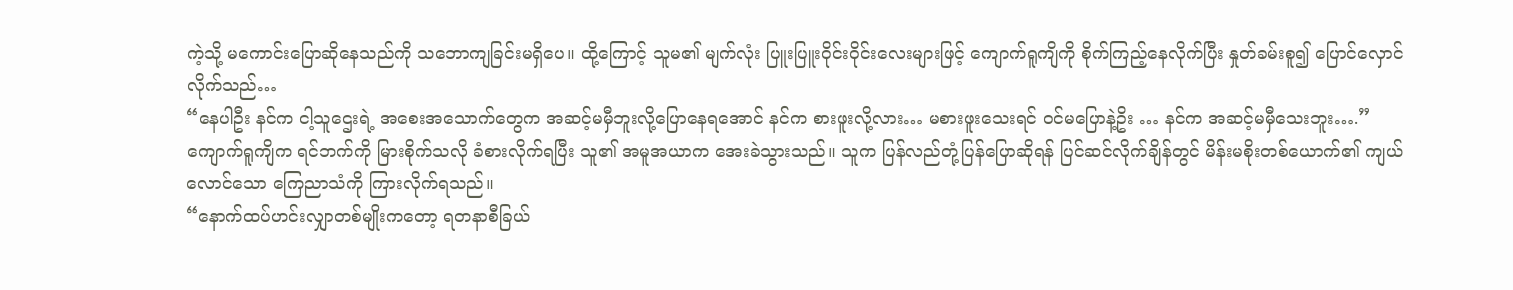ကဲ့သို့ မကောင်းပြောဆိုနေသည်ကို သဘောကျခြင်းမရှိပေ။ ထို့ကြောင့် သူမ၏ မျက်လုံး ပြူးပြူးဝိုင်းဝိုင်းလေးများဖြင့် ကျောက်ရူကျိကို စိုက်ကြည့်နေလိုက်ပြီး နှုတ်ခမ်းစူ၍ ပြောင်လှောင်လိုက်သည်…
“နေပါဦး နင်က ငါ့သူဌေးရဲ့ အစေးအသောက်တွေက အဆင့်မမှီဘူးလို့ပြောနေရအောင် နင်က စားဖူးလို့လား… မစားဖူးသေးရင် ၀င်မပြောနဲ့ဥိး … နင်က အဆင့်မမှီသေးဘူး….”
ကျောက်ရူကျိက ရင်ဘက်ကို မြားစိုက်သလို ခံစားလိုက်ရပြီး သူ၏ အမူအယာက အေးခဲသွားသည်။ သူက ပြန်လည်တုံ့ပြန်ပြောဆိုရန် ပြင်ဆင်လိုက်ချိန်တွင် မိန်းမစိုးတစ်ယောက်၏ ကျယ်လောင်သော ကြေညာသံကို ကြားလိုက်ရသည်။
“နောက်ထပ်ဟင်းလျှာတစ်မျိုးကတော့ ရတနာစီခြယ်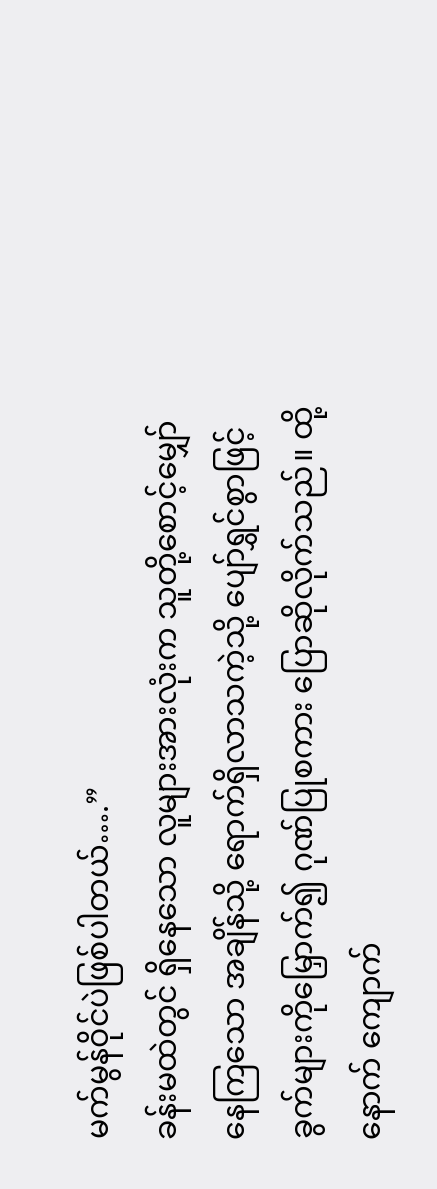မက်မွန်ဝိုင်ပဲဖြစ်ပါတယ်….”
ခန်းမထဲတွင် ရှိနေသော လူများအားလုံးက သူတို့စောင့်မျှော်နေကြသော အချိန်သို့ ရောက်ရှိလာသကဲ့သို့ ပျော်ရွှင်စွာဖြင့် ခွက်များကိုမြှောက်၍ ဂုဏ်ပြုစကား ပြောဆိုလိုက်သည်။ ထို့နောက် ကျောက်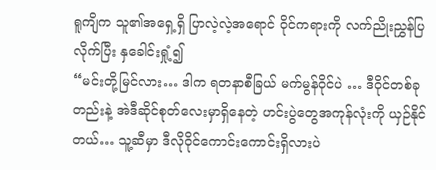ရူကျိက သူ၏အရှေ့ရှိ ပြာလဲ့လဲ့အရောင် ဝိုင်ကရားကို လက်ညိုးညွှန်ပြလိုက်ပြီး နှခေါင်းရှုံ့၍
“မင်းတို့မြင်လား… ဒါက ရတနာစီခြယ် မက်မွန်ဝိုင်ပဲ … ဒီဝိုင်တစ်ခုတည်းနဲ့ အဲဒီဆိုင်စုတ်လေးမှာရှိနေတဲ့ ဟင်းပွဲတွေအကုန်လုံးကို ယှဉ်နိုင်တယ်… သူ့ဆီမှာ ဒီလိုဝိုင်ကောင်းကောင်းရှိလားပဲ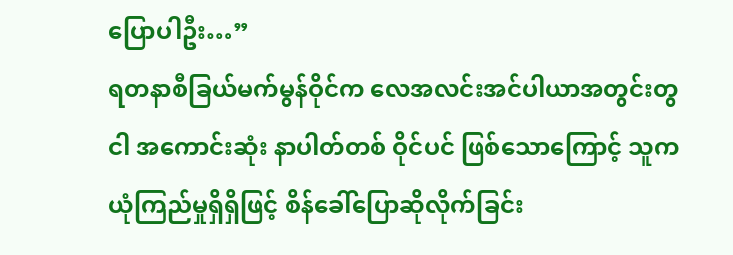ပြောပါဦး…”
ရတနာစီခြယ်မက်မွန်ဝိုင်က လေအလင်းအင်ပါယာအတွင်းတွငါ အကောင်းဆုံး နာပါတ်တစ် ဝိုင်ပင် ဖြစ်သောကြောင့် သူက ယုံကြည်မှုရှိရှိဖြင့် စိန်ခေါ်ပြောဆိုလိုက်ခြင်း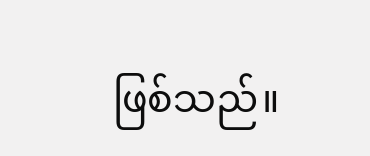ဖြစ်သည်။